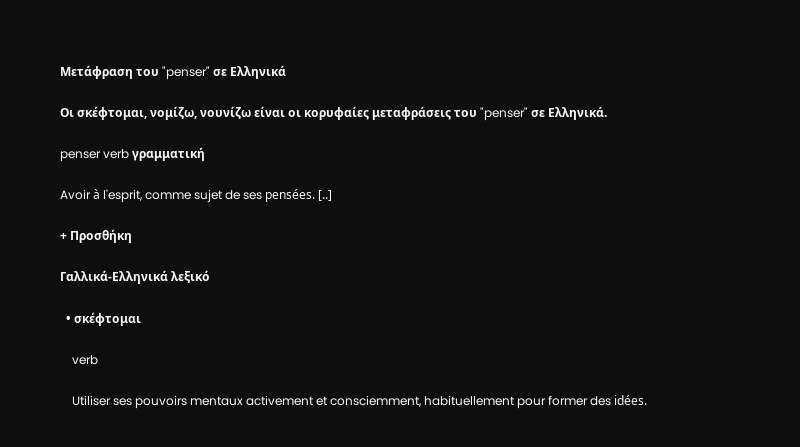Μετάφραση του "penser" σε Ελληνικά

Οι σκέφτομαι, νομίζω, νουνίζω είναι οι κορυφαίες μεταφράσεις του "penser" σε Ελληνικά.

penser verb γραμματική

Avoir à l'esprit, comme sujet de ses pensées. [..]

+ Προσθήκη

Γαλλικά-Ελληνικά λεξικό

  • σκέφτομαι

    verb

    Utiliser ses pouvoirs mentaux activement et consciemment, habituellement pour former des idées.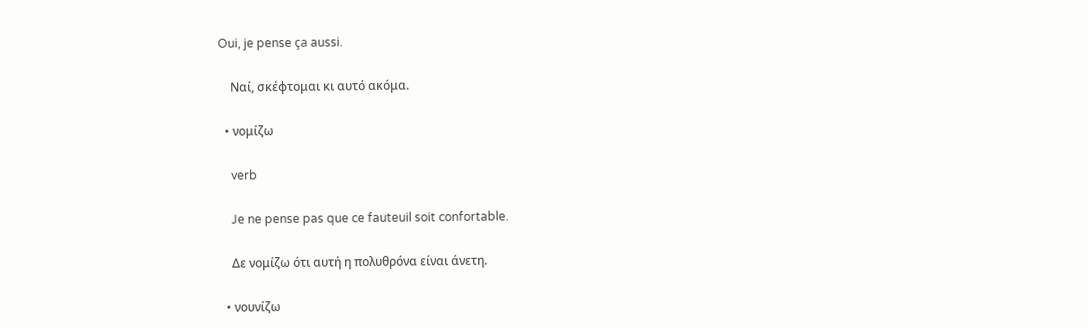Oui, je pense ça aussi.

    Ναί, σκέφτομαι κι αυτό ακόμα.

  • νομίζω

    verb

    Je ne pense pas que ce fauteuil soit confortable.

    Δε νομίζω ότι αυτή η πολυθρόνα είναι άνετη.

  • νουνίζω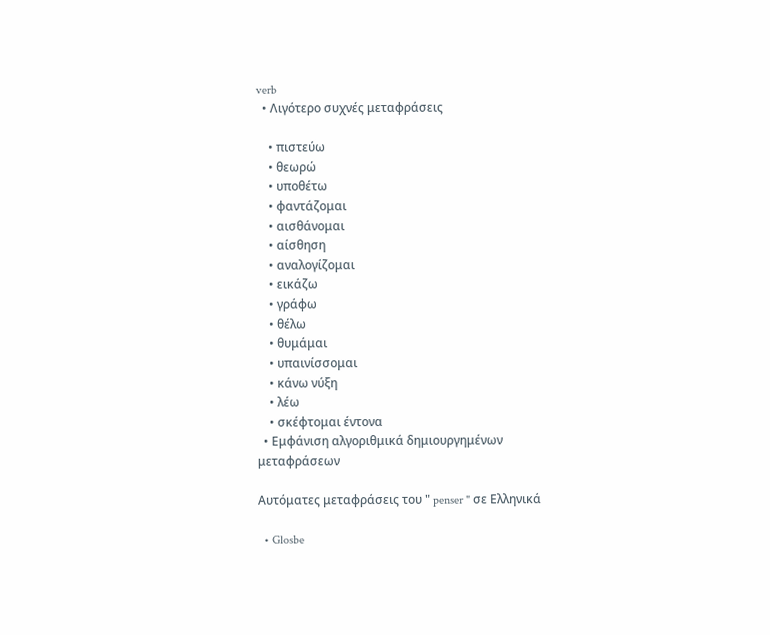verb
  • Λιγότερο συχνές μεταφράσεις

    • πιστεύω
    • θεωρώ
    • υποθέτω
    • φαντάζομαι
    • αισθάνομαι
    • αίσθηση
    • αναλογίζομαι
    • εικάζω
    • γράφω
    • θέλω
    • θυμάμαι
    • υπαινίσσομαι
    • κάνω νύξη
    • λέω
    • σκέφτομαι έντονα
  • Εμφάνιση αλγοριθμικά δημιουργημένων μεταφράσεων

Αυτόματες μεταφράσεις του " penser " σε Ελληνικά

  • Glosbe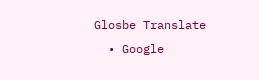Glosbe Translate
  • Google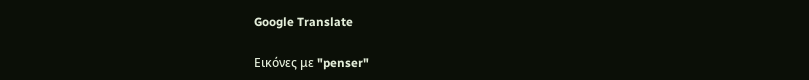Google Translate

Εικόνες με "penser"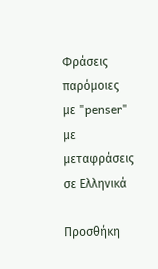Φράσεις παρόμοιες με "penser" με μεταφράσεις σε Ελληνικά

Προσθήκη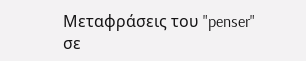Μεταφράσεις του "penser" σε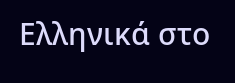Ελληνικά στο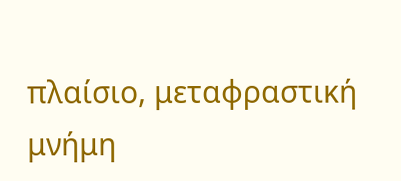πλαίσιο, μεταφραστική μνήμη